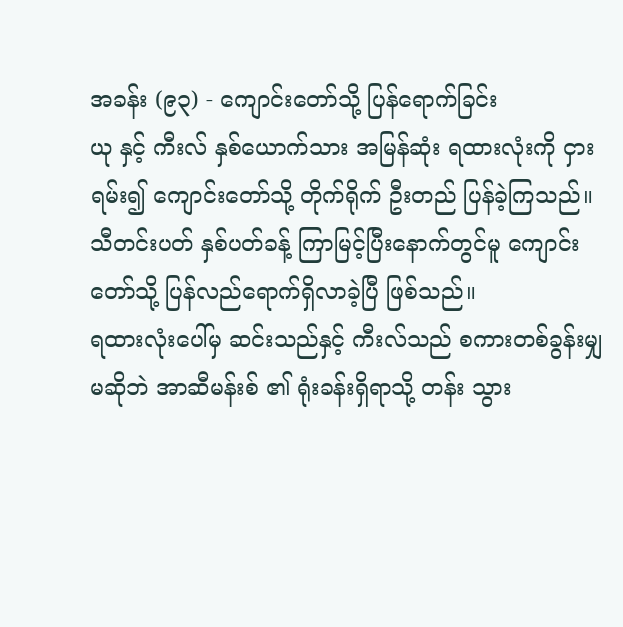အခန်း (၉၃) - ကျောင်းတော်သို့ ပြန်ရောက်ခြင်း
ယု နှင့် ကီးလ် နှစ်ယောက်သား အမြန်ဆုံး ရထားလုံးကို ငှားရမ်း၍ ကျောင်းတော်သို့ တိုက်ရိုက် ဦးတည် ပြန်ခဲ့ကြသည်။ သီတင်းပတ် နှစ်ပတ်ခန့် ကြာမြင့်ပြီးနောက်တွင်မူ ကျောင်းတော်သို့ ပြန်လည်ရောက်ရှိလာခဲ့ပြီ ဖြစ်သည်။
ရထားလုံးပေါ်မှ ဆင်းသည်နှင့် ကီးလ်သည် စကားတစ်ခွန်းမျှ မဆိုဘဲ အာဆီမန်းစ် ၏ ရုံးခန်းရှိရာသို့ တန်း သွား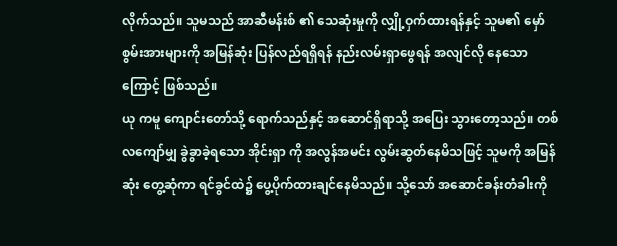လိုက်သည်။ သူမသည် အာဆီမန်းစ် ၏ သေဆုံးမှုကို လျှို့ဝှက်ထားရန်နှင့် သူမ၏ မှော်စွမ်းအားများကို အမြန်ဆုံး ပြန်လည်ရရှိရန် နည်းလမ်းရှာဖွေရန် အလျင်လို နေသောကြောင့် ဖြစ်သည်။
ယု ကမူ ကျောင်းတော်သို့ ရောက်သည်နှင့် အဆောင်ရှိရာသို့ အပြေး သွားတော့သည်။ တစ်လကျော်မျှ ခွဲခွာခဲ့ရသော အိုင်းရှာ ကို အလွန်အမင်း လွမ်းဆွတ်နေမိသဖြင့် သူမကို အမြန်ဆုံး တွေ့ဆုံကာ ရင်ခွင်ထဲ၌ ပွေ့ပိုက်ထားချင်နေမိသည်။ သို့သော် အဆောင်ခန်းတံခါးကို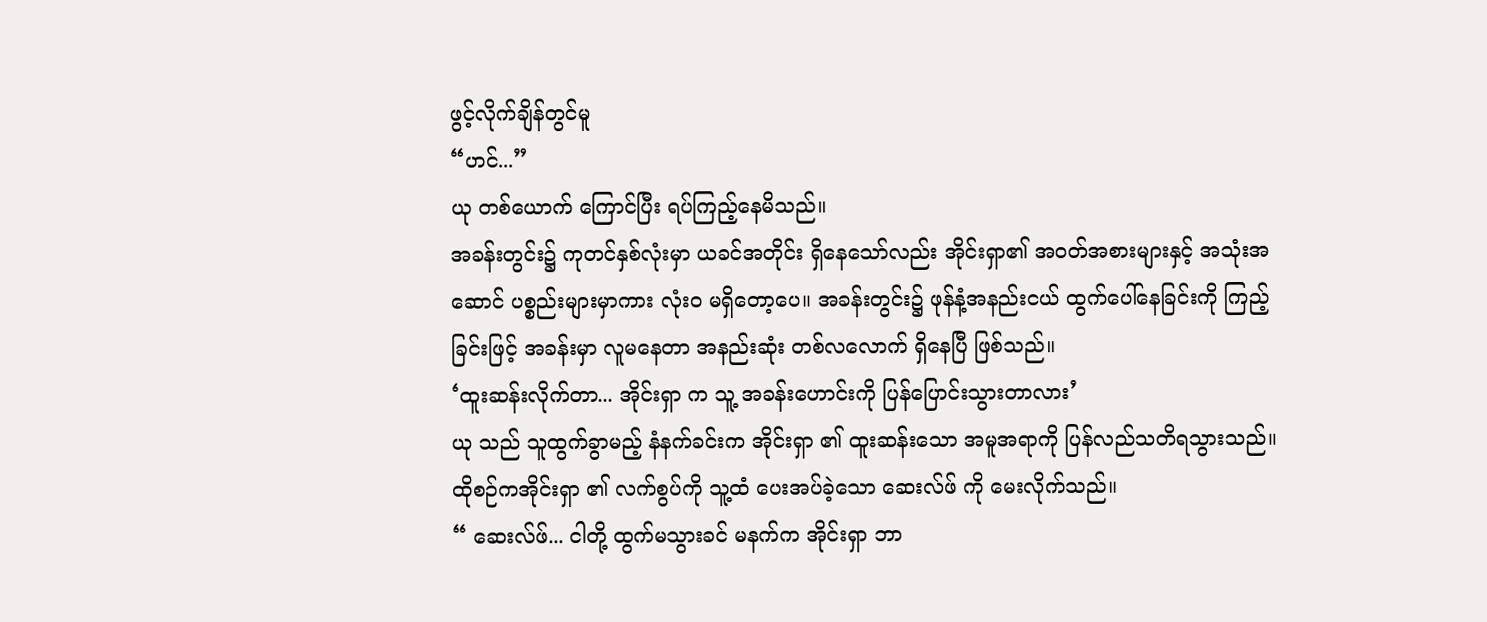ဖွင့်လိုက်ချိန်တွင်မူ
“ဟင်...”
ယု တစ်ယောက် ကြောင်ပြီး ရပ်ကြည့်နေမိသည်။
အခန်းတွင်း၌ ကုတင်နှစ်လုံးမှာ ယခင်အတိုင်း ရှိနေသော်လည်း အိုင်းရှာ၏ အဝတ်အစားများနှင့် အသုံးအဆောင် ပစ္စည်းများမှာကား လုံးဝ မရှိတော့ပေ။ အခန်းတွင်း၌ ဖုန်နံ့အနည်းငယ် ထွက်ပေါ်နေခြင်းကို ကြည့်ခြင်းဖြင့် အခန်းမှာ လူမနေတာ အနည်းဆုံး တစ်လလောက် ရှိနေပြီ ဖြစ်သည်။
‘ထူးဆန်းလိုက်တာ... အိုင်းရှာ က သူ့ အခန်းဟောင်းကို ပြန်ပြောင်းသွားတာလား’
ယု သည် သူထွက်ခွာမည့် နံနက်ခင်းက အိုင်းရှာ ၏ ထူးဆန်းသော အမူအရာကို ပြန်လည်သတိရသွားသည်။
ထိုစဉ်ကအိုင်းရှာ ၏ လက်စွပ်ကို သူ့ထံ ပေးအပ်ခဲ့သော ဆေးလ်ဖ် ကို မေးလိုက်သည်။
“ ဆေးလ်ဖ်... ငါတို့ ထွက်မသွားခင် မနက်က အိုင်းရှာ ဘာ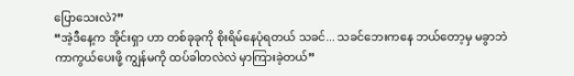ပြောသေးလဲ?”
“အဲ့ဒီနေ့က အိုင်းရှာ ဟာ တစ်ခုခုကို စိုးရိမ်နေပုံရတယ် သခင်... သခင်ဘေးကနေ ဘယ်တော့မှ မခွာဘဲ ကာကွယ်ပေးဖို့ ကျွန်မကို ထပ်ခါတလဲလဲ မှာကြားခဲ့တယ်”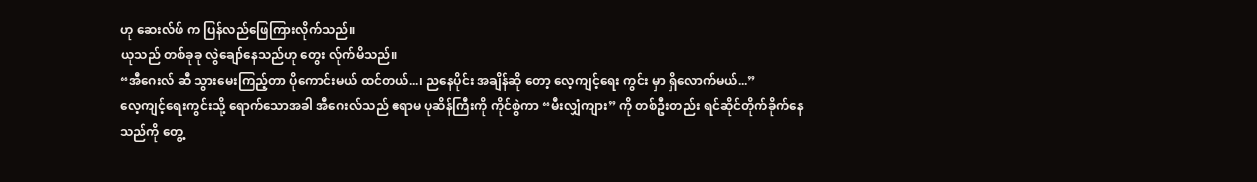ဟု ဆေးလ်ဖ် က ပြန်လည်ဖြေကြားလိုက်သည်။
ယုသည် တစ်ခုခု လွဲချော်နေသည်ဟု တွေး လ်ုက်မိသည်။
“အီဂေးလ် ဆီ သွားမေးကြည့်တာ ပိုကောင်းမယ် ထင်တယ်...၊ ညနေပိုင်း အချိန်ဆို တော့ လေ့ကျင့်ရေး ကွင်း မှာ ရှိလောက်မယ်...”
လေ့ကျင့်ရေးကွင်းသို့ ရောက်သောအခါ အီဂေးလ်သည် ဧရာမ ပုဆိန်ကြီးကို ကိုင်စွဲကာ “မီးလျှံကျား” ကို တစ်ဦးတည်း ရင်ဆိုင်တိုက်ခိုက်နေသည်ကို တွေ့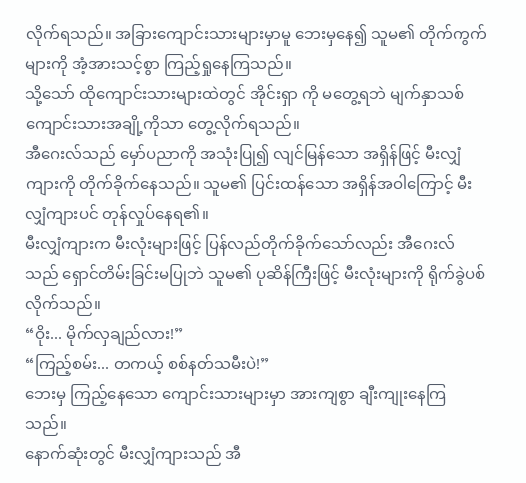လိုက်ရသည်။ အခြားကျောင်းသားများမှာမူ ဘေးမှနေ၍ သူမ၏ တိုက်ကွက်များကို အံ့အားသင့်စွာ ကြည့်ရှုနေကြသည်။
သို့သော် ထိုကျောင်းသားများထဲတွင် အိုင်းရှာ ကို မတွေ့ရဘဲ မျက်နှာသစ် ကျောင်းသားအချို့ကိုသာ တွေ့လိုက်ရသည်။
အီဂေးလ်သည် မှော်ပညာကို အသုံးပြု၍ လျင်မြန်သော အရှိန်ဖြင့် မီးလျှံကျားကို တိုက်ခိုက်နေသည်။ သူမ၏ ပြင်းထန်သော အရှိန်အဝါကြောင့် မီးလျှံကျားပင် တုန်လှုပ်နေရ၏။
မီးလျှံကျားက မီးလုံးများဖြင့် ပြန်လည်တိုက်ခိုက်သော်လည်း အီဂေးလ်သည် ရှောင်တိမ်းခြင်းမပြုဘဲ သူမ၏ ပုဆိန်ကြီးဖြင့် မီးလုံးများကို ရိုက်ခွဲပစ်လိုက်သည်။
“ဝိုး... မိုက်လှချည်လား!”
“ကြည့်စမ်း... တကယ့် စစ်နတ်သမီးပဲ!”
ဘေးမှ ကြည့်နေသော ကျောင်းသားများမှာ အားကျစွာ ချီးကျုးနေကြသည်။
နောက်ဆုံးတွင် မီးလျှံကျားသည် အီ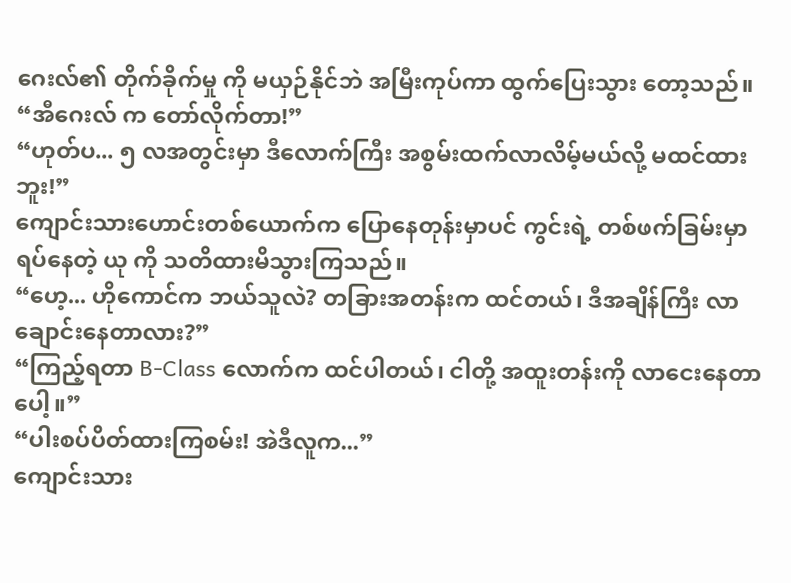ဂေးလ်၏ တိုက်ခိုက်မှု ကို မယှဉ်နိုင်ဘဲ အမြီးကုပ်ကာ ထွက်ပြေးသွား တော့သည်။
“အီဂေးလ် က တော်လိုက်တာ!”
“ဟုတ်ပ... ၅ လအတွင်းမှာ ဒီလောက်ကြီး အစွမ်းထက်လာလိမ့်မယ်လို့ မထင်ထားဘူး!”
ကျောင်းသားဟောင်းတစ်ယောက်က ပြောနေတုန်းမှာပင် ကွင်းရဲ့ တစ်ဖက်ခြမ်းမှာ ရပ်နေတဲ့ ယု ကို သတိထားမိသွားကြသည်။
“ဟေ့... ဟိုကောင်က ဘယ်သူလဲ? တခြားအတန်းက ထင်တယ်၊ ဒီအချိန်ကြီး လာချောင်းနေတာလား?”
“ကြည့်ရတာ B-Class လောက်က ထင်ပါတယ်၊ ငါတို့ အထူးတန်းကို လာငေးနေတာပေါ့။”
“ပါးစပ်ပိတ်ထားကြစမ်း! အဲဒီလူက...”
ကျောင်းသား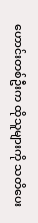ဟောင်းတစ်ဦးက ထိုသူများကို သတိပေး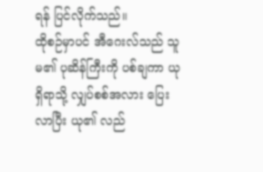ရန် ပြင်လိုက်သည်။
ထိုစဉ်မှာပင် အီဂေးလ်သည် သူမ၏ ပုဆိန်ကြီးကို ပစ်ချကာ ယုရှိရာသို့ လျှပ်စစ်အလား ပြေးလာပြီး ယု၏ လည်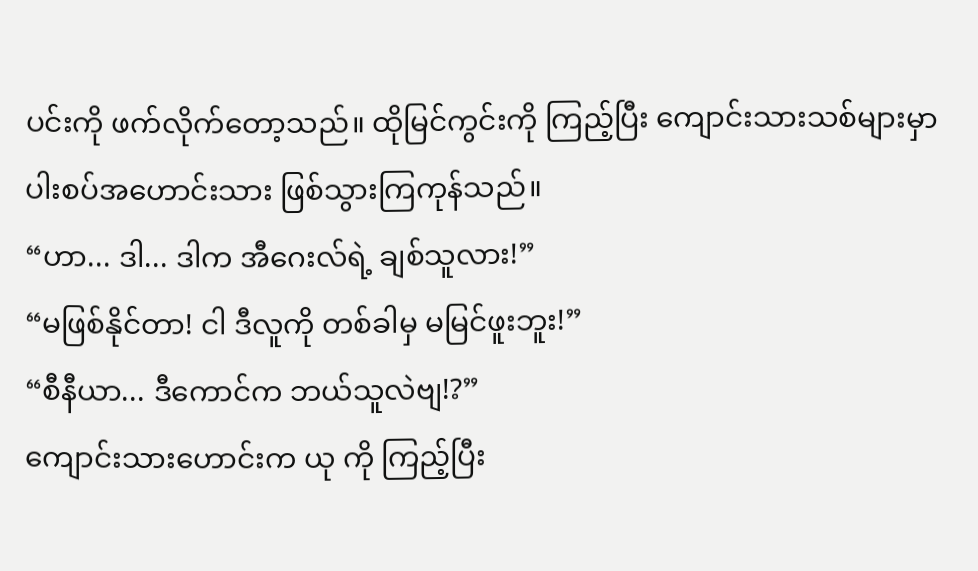ပင်းကို ဖက်လိုက်တော့သည်။ ထိုမြင်ကွင်းကို ကြည့်ပြီး ကျောင်းသားသစ်များမှာ ပါးစပ်အဟောင်းသား ဖြစ်သွားကြကုန်သည်။
“ဟာ... ဒါ... ဒါက အီဂေးလ်ရဲ့ ချစ်သူလား!”
“မဖြစ်နိုင်တာ! ငါ ဒီလူကို တစ်ခါမှ မမြင်ဖူးဘူး!”
“စီနီယာ... ဒီကောင်က ဘယ်သူလဲဗျ!?”
ကျောင်းသားဟောင်းက ယု ကို ကြည့်ပြီး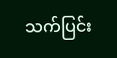သက်ပြင်း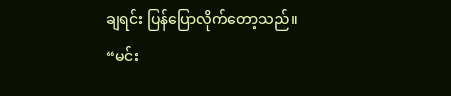ချရင်း ပြန်ပြောလိုက်တော့သည်။
“မင်း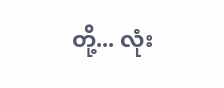တို့... လုံး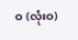ဝ (လုံးဝ)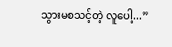သွားမစသင့်တဲ့ လူပေါ့...”